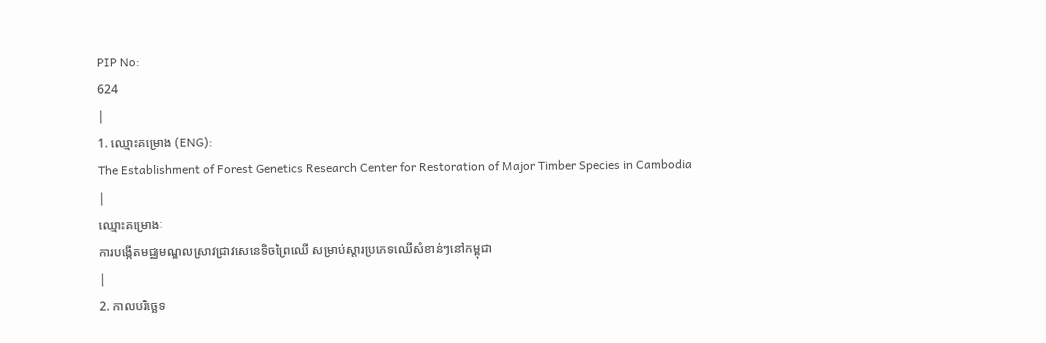PIP No:
624
|
1. ឈ្មោះគម្រោង (ENG):
The Establishment of Forest Genetics Research Center for Restoration of Major Timber Species in Cambodia
|
ឈ្មោះគម្រោងៈ
ការបង្កើតមជ្ឈមណ្ឌលស្រាវជ្រាវសេនេទិចព្រៃឈើ សម្រាប់ស្តារប្រភេទឈើសំខាន់ៗនៅកម្ពុជា
|
2. កាលបរិច្ឆេទ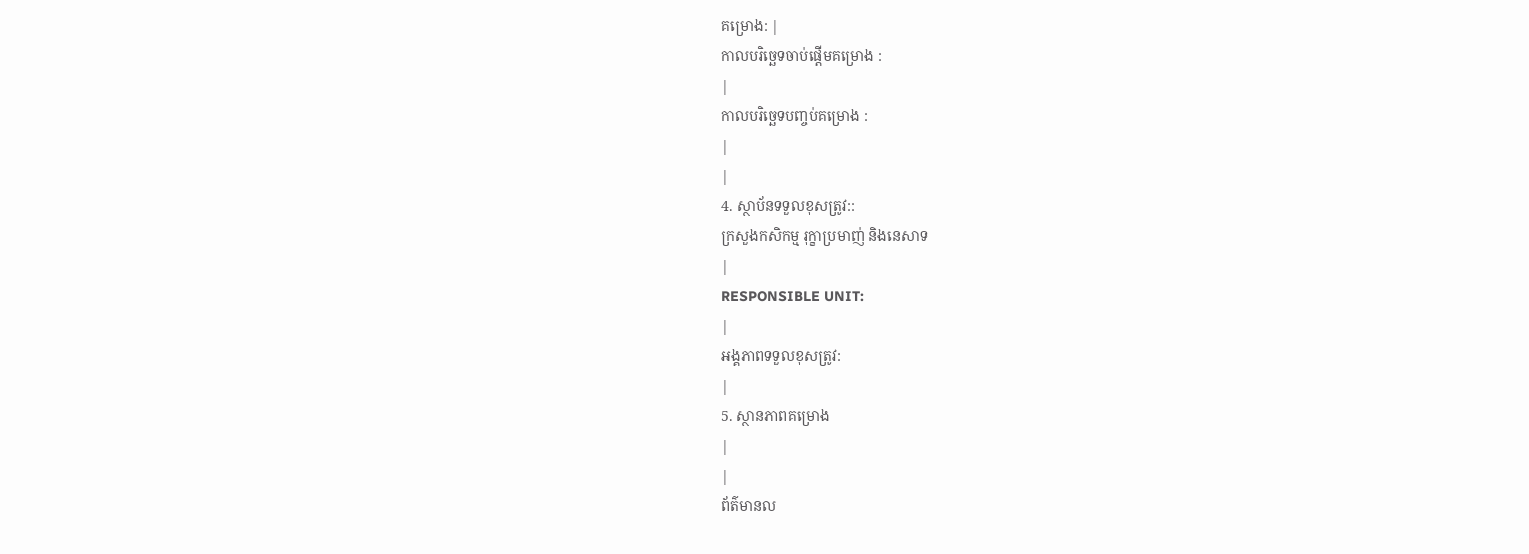គម្រោង: |
កាលបរិច្ឆេទចាប់ផ្តើមគម្រោង :
|
កាលបរិច្ឆេទបញ្ចប់គម្រោង :
|
|
4. ស្ថាប័នទទួលខុសត្រូវ::
ក្រសួងកសិកម្ម រុក្ខាប្រមាញ់ និងនេសាទ
|
RESPONSIBLE UNIT:
|
អង្គភាពទទួលខុសត្រូវ:
|
5. ស្ថានភាពគម្រោង
|
|
ព័ត៌មានល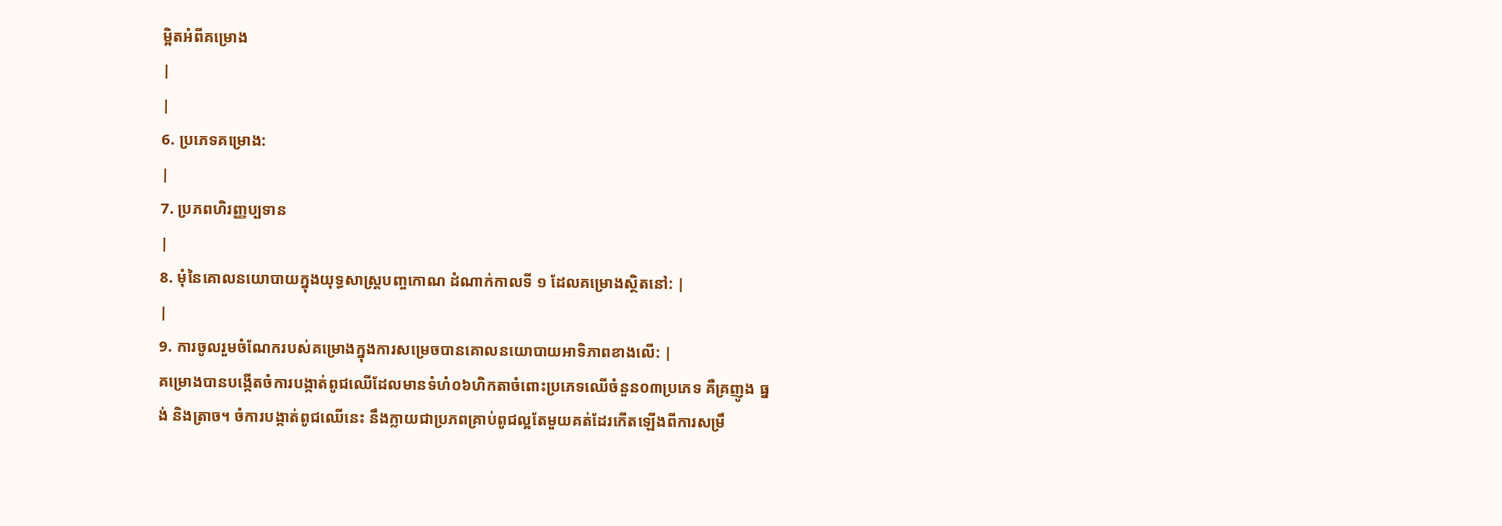ម្អិតអំពីគម្រោង
|
|
6. ប្រភេទគម្រោង:
|
7. ប្រភពហិរញ្ញប្បទាន
|
8. មុំនៃគោលនយោបាយក្នុងយុទ្ធសាស្រ្តបញ្ចកោណ ដំណាក់កាលទី ១ ដែលគម្រោងស្ថិតនៅ: |
|
9. ការចូលរួមចំណែករបស់គម្រោងក្នុងការសម្រេចបានគោលនយោបាយអាទិភាពខាងលើ: |
គម្រោងបានបង្កើតចំការបង្កាត់ពូជឈើដែលមានទំហំ០៦ហិកតាចំពោះប្រភេទឈើចំនួន០៣ប្រភេទ គឺគ្រញូង ធ្នង់ និងត្រាច។ ចំការបង្កាត់ពូជឈើនេះ នឹងក្លាយជាប្រភពគ្រាប់ពូជល្អតែមួយគត់ដែរកើតឡើងពីការសម្រឹ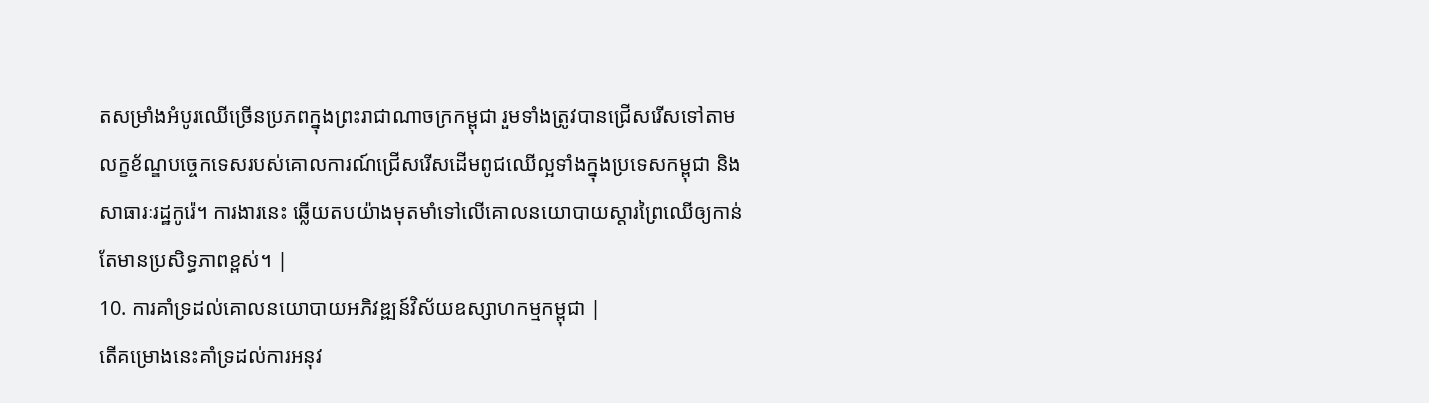តសម្រាំងអំបូរឈើច្រើនប្រភពក្នុងព្រះរាជាណាចក្រកម្ពុជា រួមទាំងត្រូវបានជ្រើសរើសទៅតាមលក្ខខ័ណ្ឌបច្ចេកទេសរបស់គោលការណ៍ជ្រើសរើសដើមពូជឈើល្អទាំងក្នុងប្រទេសកម្ពុជា និងសាធារៈរដ្ឋកូរ៉េ។ ការងារនេះ ឆ្លើយតបយ៉ាងមុតមាំទៅលើគោលនយោបាយស្តារព្រៃឈើឲ្យកាន់តែមានប្រសិទ្ធភាពខ្ពស់។ |
10. ការគាំទ្រដល់គោលនយោបាយអភិវឌ្ឍន៍វិស័យឧស្សាហកម្មកម្ពុជា |
តើគម្រោងនេះគាំទ្រដល់ការអនុវ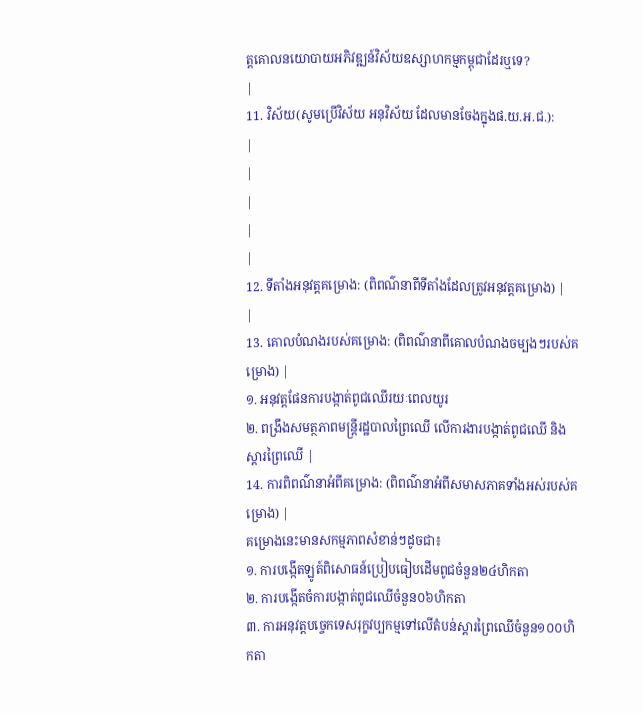ត្តគោលនយោបាយអភិវឌ្ឍន៍វិស័យឧស្សាហកម្មកម្ពុជាដែរឬទេ?
|
11. វិស័យ(សូមប្រើវិស័យ អនុវិស័យ ដែលមានចែងក្នុងផ.យ.អ.ជ.):
|
|
|
|
|
12. ទីតាំងអនុវត្តគម្រោង: (ពិពណ៌នាពីទីតាំងដែលត្រូវអនុវត្តគម្រោង) |
|
13. គោលបំណងរបស់គម្រោង: (ពិពណ៌នាពីគោលបំណងចម្បងៗរបស់គម្រោង) |
១. អនុវត្តផែនការបង្កាត់ពូជឈើរយៈពេលយូរ
២. ពង្រឹងសមត្ថភាពមន្រ្តីរដ្ឋបាលព្រៃឈើ លើការងារបង្កាត់ពូជឈើ និងស្តារព្រៃឈើ |
14. ការពិពណ៌នាអំពីគម្រោង: (ពិពណ៌នាអំពីសមាសភាគទាំងអស់របស់គម្រោង) |
គម្រោងនេះមានសកម្មភាពសំខាន់ៗដូចជា៖
១. ការបង្កើតឡូត៍ពិសោធន៍ប្រៀបធៀបដើមពូជចំនួន២៤ហិកតា
២. ការបង្កើតចំការបង្កាត់ពូជឈើចំនួន០៦ហិកតា
៣. ការអនុវត្តបច្ចេកទេសរុក្ខវប្បកម្មទៅលើតំបន់ស្តារព្រៃឈើចំនួន១០០ហិកតា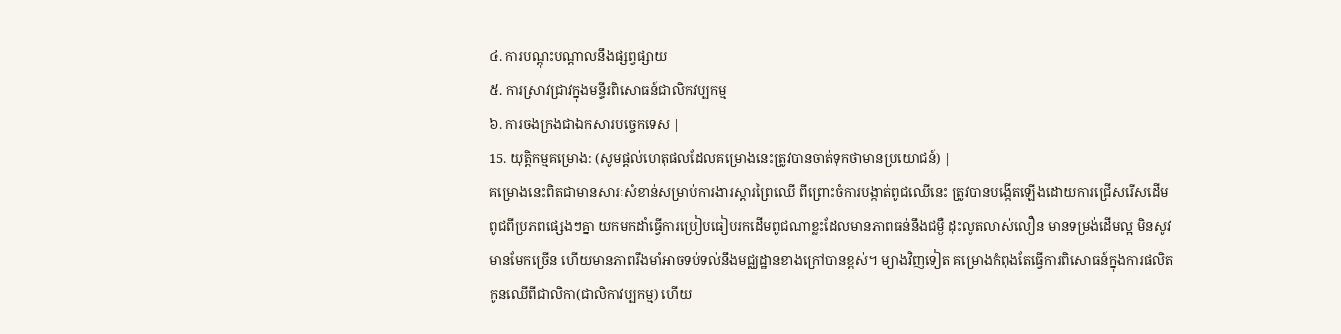៤. ការបណ្តុះបណ្តាលនឹងផ្សព្វផ្សាយ
៥. ការស្រាវជ្រាវក្នុងមន្ទីរពិសោធន៍ជាលិកវប្បកម្ម
៦. ការចងក្រងជាឯកសារបច្ចេកទេស |
15. យុត្តិកម្មគម្រោង: (សូមផ្តល់ហេតុផលដែលគម្រោងនេះត្រូវបានចាត់ទុកថាមានប្រយោជន៍) |
គម្រោងនេះពិតជាមានសារៈសំខាន់សម្រាប់ការងារស្តារព្រៃឈើ ពីព្រោះចំការបង្កាត់ពូជឈើនេះ ត្រូវបានបង្កើតឡើងដោយការជ្រើសរើសដើមពូជពីប្រភពផ្សេងៗគ្នា យកមកដាំធ្វើការប្រៀបធៀបរកដើមពូជណាខ្លះដែលមានភាពធន់នឹងជម្ងឺ ដុះលូតលាស់លឿន មានទម្រង់ដើមល្អ មិនសូវមានមែកច្រើន ហើយមានភាពរឹងមាំអាចទប់ទល់នឹងមជ្ឈដ្ឋានខាងក្រៅបានខ្ពស់។ ម្យាងវិញទៀត គម្រោងកំពុងតែធ្វើការពិសោធន៍ក្នុងការផលិតកូនឈើពីជាលិកា(ជាលិកាវប្បកម្ម) ហើយ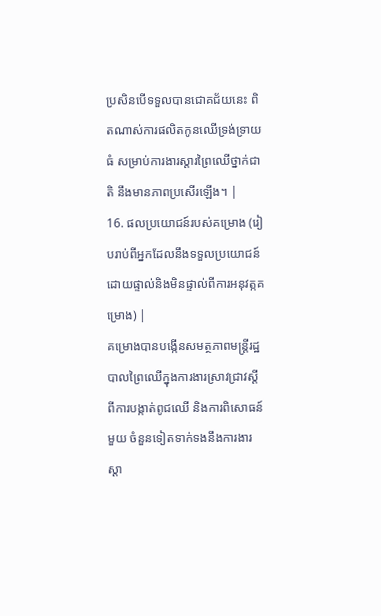ប្រសិនបើទទួលបានជោគជ័យនេះ ពិតណាស់ការផលិតកូនឈើទ្រង់ទ្រាយធំ សម្រាប់ការងារស្តារព្រៃឈើថ្នាក់ជាតិ នឹងមានភាពប្រសើរឡើង។ |
16. ផលប្រយោជន៍របស់គម្រោង (រៀបរាប់ពីអ្នកដែលនឹងទទួលប្រយោជន៍ដោយផ្ទាល់និងមិនផ្ទាល់ពីការអនុវត្កគម្រោង) |
គម្រោងបានបង្កើនសមត្ថភាពមន្រ្តីរដ្ឋបាលព្រៃឈើក្នុងការងារស្រាវជ្រាវស្តីពីការបង្កាត់ពូជឈើ និងការពិសោធន៍មួយ ចំនួនទៀតទាក់ទងនឹងការងារស្តា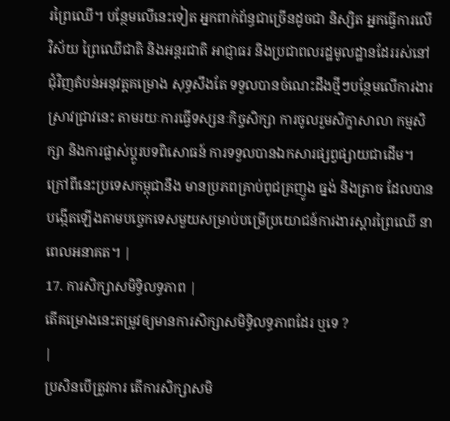រព្រៃឈើ។ បន្ថែមលើនេះទៀត អ្នកពាក់ព័ន្ធជាច្រើនដូចជា និស្សិត អ្នកធ្វើការលើវិស័យ ព្រៃឈើជាតិ និងអន្តរជាតិ អាជ្ញាធរ និងប្រជាពលរដ្ឋមូលដ្ឋានដែររស់នៅជុំវិញតំបន់អនុវត្តគម្រោង សុទ្ធសឹងតែ ទទួលបានចំណេះដឹងថ្មីៗបន្ថែមលើការងារស្រាវជ្រាវនេះ តាមរយៈការធ្វើទស្សនៈកិច្ចសិក្សា ការចូលរួមសិក្ខាសាលា កម្មសិក្សា និងការផ្លាស់ប្តូរបទពិសោធន៍ ការទទួលបានឯកសារផ្សព្វផ្សាយជាដើម។ ក្រៅពីនេះប្រទេសកម្ពុជានឹង មានប្រភពគ្រាប់ពូជគ្រញូង ធ្នង់ និងត្រាច ដែលបានបង្កើតឡើងតាមបច្ចេកទេសមួយសម្រាប់បម្រើប្រយោជន៍ការងារស្តារព្រៃឈើ នាពេលអនាគត។ |
17. ការសិក្សាសមិទ្ធិលទ្ធភាព |
តើគម្រោងនេះតម្រូវឲ្យមានការសិក្សាសមិទ្ធិលទ្ធភាពដែរ ឬទេ ?
|
ប្រសិនបើត្រូវការ តើការសិក្សាសមិ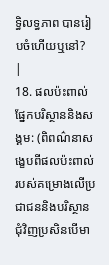ទ្ធិលទ្ធភាព បានរៀបចំហើយឬនៅ?
|
18. ផលប៉ះពាល់ផ្នែកបរិស្ថាននិងសង្គម: (ពិពណ៌នាសង្ខេបពីផលប៉ះពាល់របស់គម្រោងលើប្រជាជននិងបរិស្ថានជុំវិញប្រសិនបើមា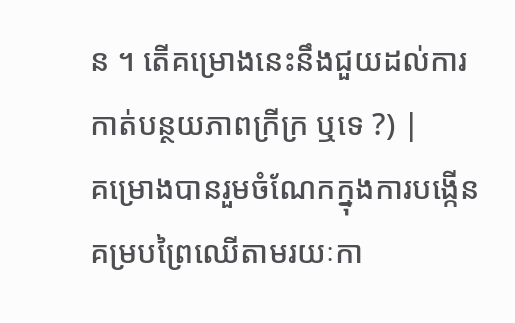ន ។ តើគម្រោងនេះនឹងជួយដល់ការកាត់បន្ថយភាពក្រីក្រ ឬទេ ?) |
គម្រោងបានរួមចំណែកក្នុងការបង្កើនគម្របព្រៃឈើតាមរយៈកា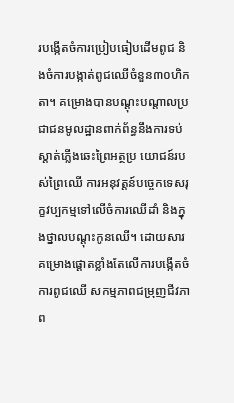របង្កើតចំការប្រៀបធៀបដើមពូជ និងចំការបង្កាត់ពូជឈើចំនួន៣០ហិកតា។ គម្រោងបានបណ្តុះបណ្តាលប្រជាជនមូលដ្ឋានពាក់ព័ន្ធនឹងការទប់ស្តាត់ភ្លើងឆេះព្រៃអត្ថប្រ យោជន៍របស់ព្រៃឈើ ការអនុវត្តន៍បច្ចេកទេសរុក្ខវប្បកម្មទៅលើចំការឈើដាំ និងក្នុងថ្នាលបណ្តុះកូនឈើ។ ដោយសារ គម្រោងផ្តោតខ្លាំងតែលើការបង្កើតចំការពូជឈើ សកម្មភាពជម្រុញជីវភាព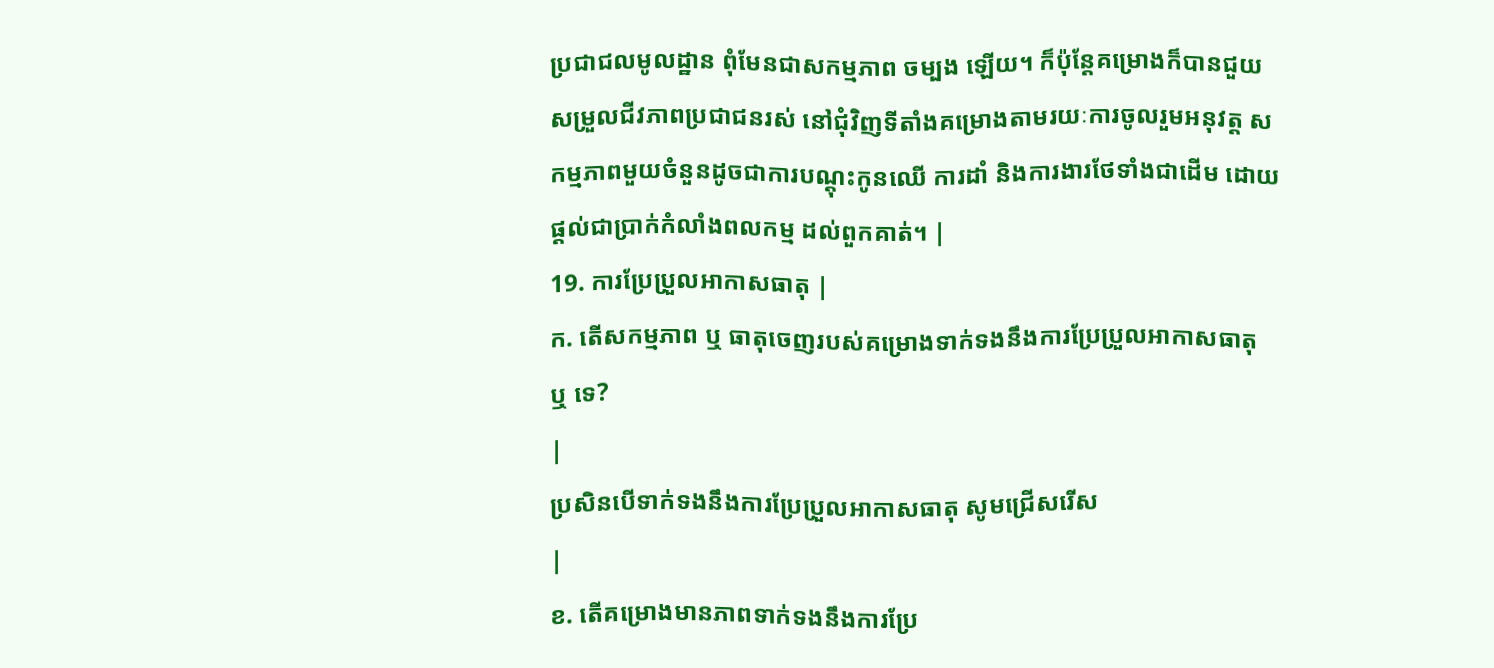ប្រជាជលមូលដ្ឋាន ពុំមែនជាសកម្មភាព ចម្បង ឡើយ។ ក៏ប៉ុន្តែគម្រោងក៏បានជួយសម្រួលជីវភាពប្រជាជនរស់ នៅជុំវិញទីតាំងគម្រោងតាមរយៈការចូលរួមអនុវត្ត សកម្មភាពមួយចំនួនដូចជាការបណ្តុះកូនឈើ ការដាំ និងការងារថែទាំងជាដើម ដោយផ្តល់ជាប្រាក់កំលាំងពលកម្ម ដល់ពួកគាត់។ |
19. ការប្រែប្រួលអាកាសធាតុ |
ក. តើសកម្មភាព ឬ ធាតុចេញរបស់គម្រោងទាក់ទងនឹងការប្រែប្រួលអាកាសធាតុ ឬ ទេ?
|
ប្រសិនបើទាក់ទងនឹងការប្រែប្រួលអាកាសធាតុ សូមជ្រើសរើស
|
ខ. តើគម្រោងមានភាពទាក់ទងនឹងការប្រែ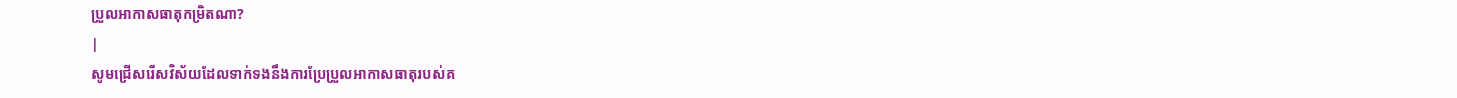ប្រួលអាកាសធាតុកម្រិតណា?
|
សូមជ្រើសរើសវិស័យដែលទាក់ទងនឹងការប្រែប្រួលអាកាសធាតុរបស់គ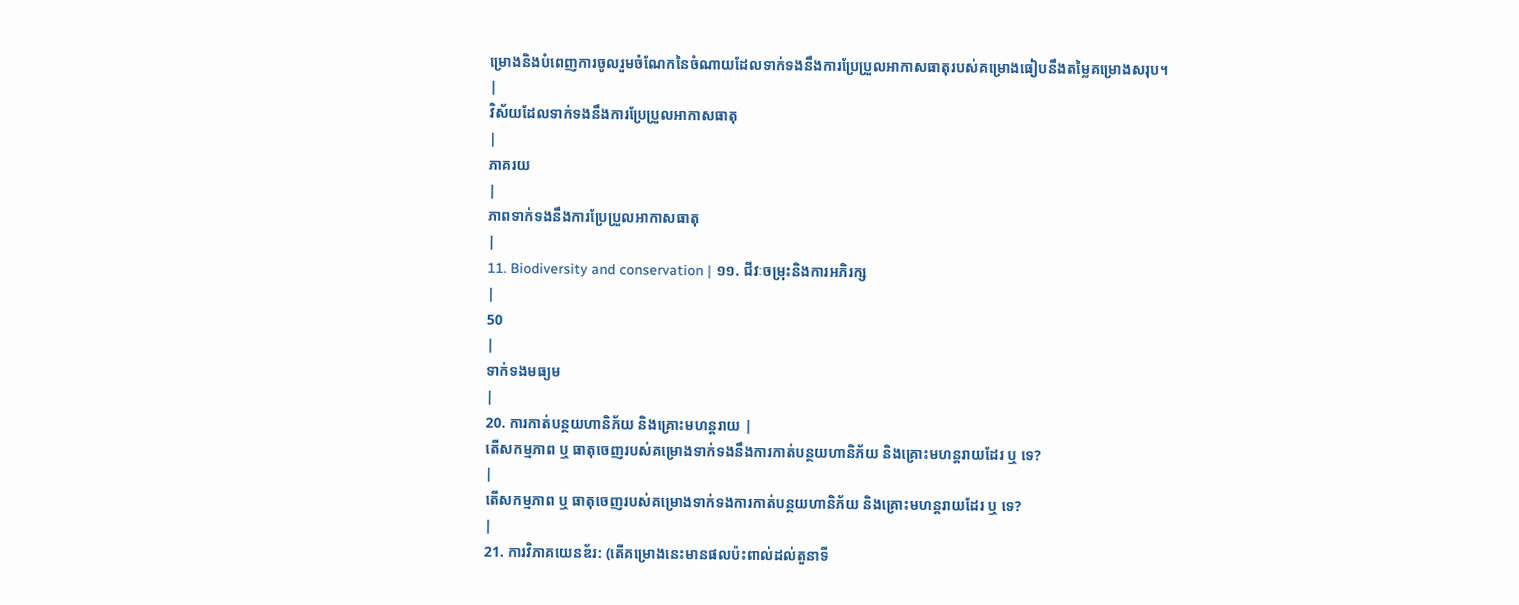ម្រោងនិងបំពេញការចូលរួមចំណែកនៃចំណាយដែលទាក់ទងនឹងការប្រែប្រួលអាកាសធាតុរបស់គម្រោងធៀបនឹងតម្លៃគម្រោងសរុប។
|
វិស័យដែលទាក់ទងនឹងការប្រែប្រួលអាកាសធាតុ
|
ភាគរយ
|
ភាពទាក់ទងនឹងការប្រែប្រួលអាកាសធាតុ
|
11. Biodiversity and conservation | ១១. ជីវៈចម្រុះនិងការអភិរក្ស
|
50
|
ទាក់ទងមធ្យម
|
20. ការកាត់បន្ថយហានិភ័យ និងគ្រោះមហន្តរាយ |
តើសកម្មភាព ឬ ធាតុចេញរបស់គម្រោងទាក់ទងនឹងការកាត់បន្ថយហានិភ័យ និងគ្រោះមហន្តរាយដែរ ឬ ទេ?
|
តើសកម្មភាព ឬ ធាតុចេញរបស់គម្រោងទាក់ទងការកាត់បន្ថយហានិភ័យ និងគ្រោះមហន្តរាយដែរ ឬ ទេ?
|
21. ការវិភាគយេនឌ័រ: (តើគម្រោងនេះមានផលប៉ះពាល់ដល់តួនាទី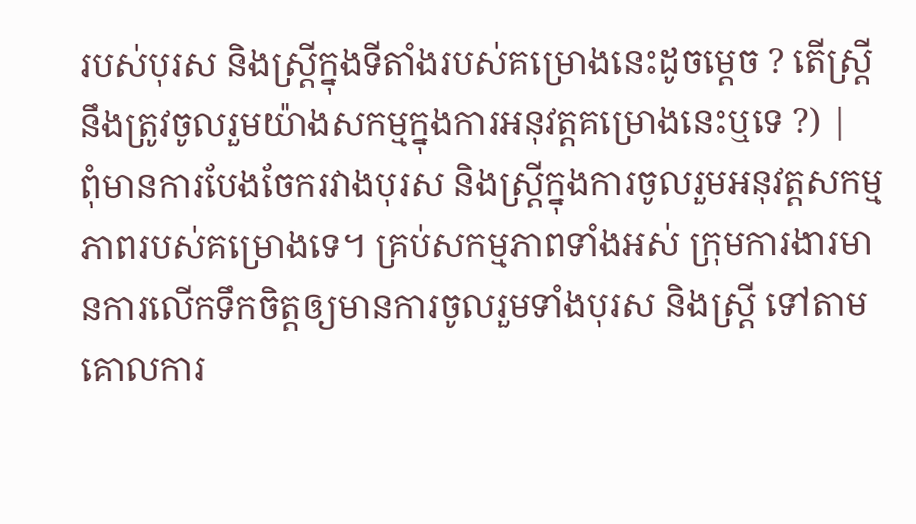របស់បុរស និងស្ត្រីក្នុងទីតាំងរបស់គម្រោងនេះដូចម្តេច ? តើស្ត្រីនឹងត្រូវចូលរួមយ៉ាងសកម្មក្នុងការអនុវត្តគម្រោងនេះឬទេ ?) |
ពុំមានការបែងចែករវាងបុរស និងស្រ្តីក្នុងការចូលរួមអនុវត្តសកម្មភាពរបស់គម្រោងទេ។ គ្រប់សកម្មភាពទាំងអស់ ក្រុមការងារមានការលើកទឹកចិត្តឲ្យមានការចូលរួមទាំងបុរស និងស្រ្តី ទៅតាមគោលការ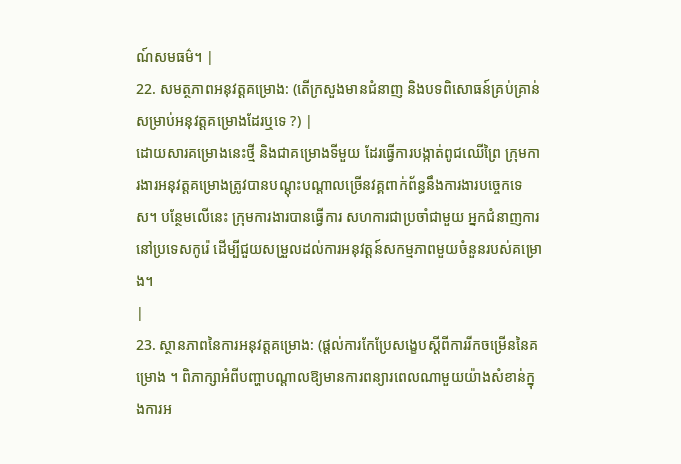ណ៍សមធម៌។ |
22. សមត្ថភាពអនុវត្ដគម្រោង: (តើក្រសួងមានជំនាញ និងបទពិសោធន៍គ្រប់គ្រាន់សម្រាប់អនុវត្តគម្រោងដែរឬទេ ?) |
ដោយសារគម្រោងនេះថ្មី និងជាគម្រោងទីមួយ ដែរធ្វើការបង្កាត់ពូជឈើព្រៃ ក្រុមការងារអនុវត្តគម្រោងត្រូវបានបណ្តុះបណ្តាលច្រើនវគ្គពាក់ព័ន្ធនឹងការងារបច្ចេកទេស។ បន្ថែមលើនេះ ក្រុមការងារបានធ្វើការ សហការជាប្រចាំជាមួយ អ្នកជំនាញការនៅប្រទេសកូរ៉េ ដើម្បីជួយសម្រួលដល់ការអនុវត្តន៍សកម្មភាពមួយចំនួនរបស់គម្រោង។
|
23. ស្ថានភាពនៃការអនុវត្តគម្រោង: (ផ្តល់ការកែប្រែសង្ខេបស្តីពីការរីកចម្រើននៃគម្រោង ។ ពិភាក្សាអំពីបញ្ហាបណ្តាលឱ្យមានការពន្យារពេលណាមួយយ៉ាងសំខាន់ក្នុងការអ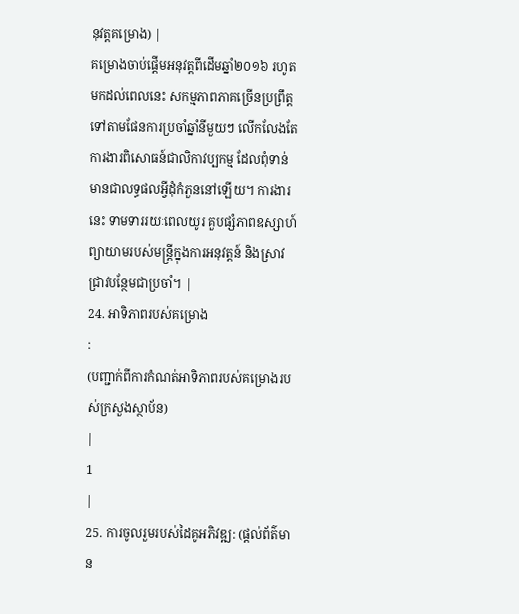នុវត្តគម្រោង) |
គម្រោងចាប់ផ្តើមអនុវត្តពីដើមឆ្នាំ២០១៦ រហូតមកដល់ពេលនេះ សកម្មភាពភាគច្រើនប្រព្រឹត្តទៅតាមផែនការប្រចាំឆ្នាំនីមួយៗ លើកលែងតែការងារពិសោធន៍ជាលិកាវប្បកម្ម ដែលពុំទាន់មានជាលទ្ធផលអ្វីដុំកំភួននៅឡើយ។ ការងារនេះ ទាមទាររយៈពេលយូរ គួបផ្សំភាពឧស្សាហ៍ព្យាយាមរបស់មន្រ្តីក្នុងការអនុវត្តន៍ និងស្រាវជ្រាវបន្ថែមជាប្រចាំ។ |
24. អាទិភាពរបស់គម្រោង
:
(បញ្ជាក់ពីការកំណត់អាទិភាពរបស់គម្រោងរបស់ក្រសួងស្ថាប័ន)
|
1
|
25. ការចូលរួមរបស់ដៃគូអភិវឌ្ឍ: (ផ្តល់ព័ត៌មាន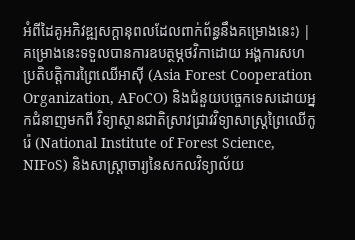អំពីដៃគូអភិវឌ្ឍសក្តានុពលដែលពាក់ព័ន្ធនឹងគម្រោងនេះ) |
គម្រោងនេះទទួលបានការឧបត្ថម្ភថវិកាដោយ អង្គការសហប្រតិបត្តិការព្រៃឈើអាស៊ី (Asia Forest Cooperation Organization, AFoCO) និងជំនួយបច្ចេកទេសដោយអ្នកជំនាញមកពី វិទ្យាស្ថានជាតិស្រាវជ្រាវវិទ្យាសាស្ត្រព្រៃឈើកូរ៉េ (National Institute of Forest Science, NIFoS) និងសាស្រ្តាចារ្យនៃសកលវិទ្យាល័យ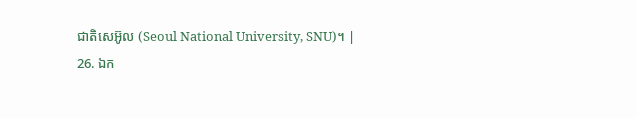ជាតិសេអ៊ូល (Seoul National University, SNU)។ |
26. ឯក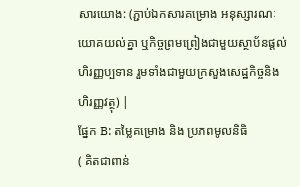សារយោង: (ភ្ជាប់ឯកសារគម្រោង អនុស្សារណៈយោគយល់គ្នា ឬកិច្ចព្រមព្រៀងជាមួយស្ថាប័នផ្តល់ហិរញ្ញប្បទាន រួមទាំងជាមួយក្រសួងសេដ្ឋកិច្ចនិងហិរញ្ញវត្ថុ) |
ផ្នែក B: តម្លៃគម្រោង និង ប្រភពមូលនិធិ
( គិតជាពាន់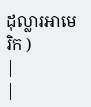ដុល្លារអាមេរិក )
|
|